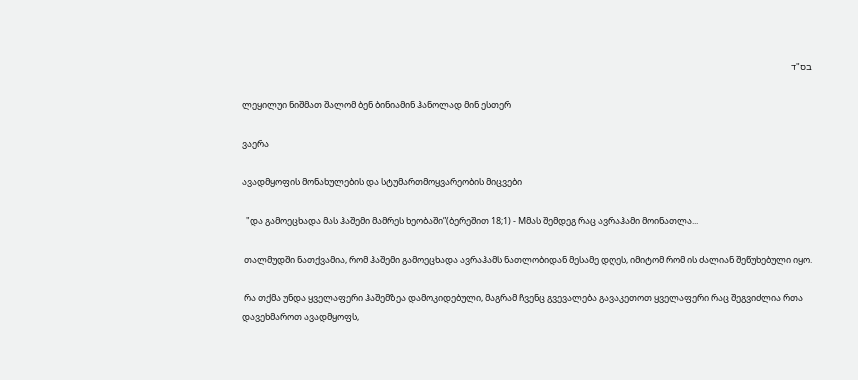בס"ד

ლეყილუი ნიშმათ შალომ ბენ ბინიამინ ჰანოლად მინ ესთერ

ვაერა

ავადმყოფის მონახულების და სტუმართმოყვარეობის მიცვები

  "და გამოეცხადა მას ჰაშემი მამრეს ხეობაში”(ბერეშით 18;1) - Mმას შემდეგ რაც ავრაჰამი მოინათლა...

 თალმუდში ნათქვამია, რომ ჰაშემი გამოეცხადა ავრაჰამს ნათლობიდან მესამე დღეს, იმიტომ რომ ის ძალიან შეწუხებული იყო.

 რა თქმა უნდა ყველაფერი ჰაშემზეა დამოკიდებული, მაგრამ ჩვენც გვევალება გავაკეთოთ ყველაფერი რაც შეგვიძლია რთა დავეხმაროთ ავადმყოფს,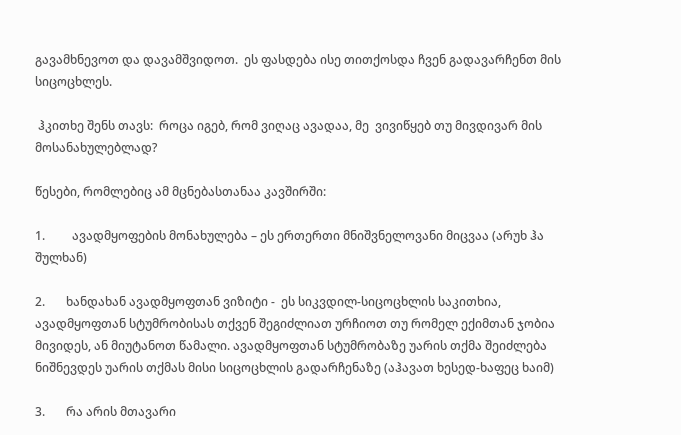გავამხნევოთ და დავამშვიდოთ.  ეს ფასდება ისე თითქოსდა ჩვენ გადავარჩენთ მის სიცოცხლეს.

 ჰკითხე შენს თავს:  როცა იგებ, რომ ვიღაც ავადაა, მე  ვივიწყებ თუ მივდივარ მის მოსანახულებლად?

წესები, რომლებიც ამ მცნებასთანაა კავშირში:

1.         ავადმყოფების მონახულება – ეს ერთერთი მნიშვნელოვანი მიცვაა (არუხ ჰა შულხან)

2.       ხანდახან ავადმყოფთან ვიზიტი -  ეს სიკვდილ-სიცოცხლის საკითხია, ავადმყოფთან სტუმრობისას თქვენ შეგიძლიათ ურჩიოთ თუ რომელ ექიმთან ჯობია მივიდეს, ან მიუტანოთ წამალი. ავადმყოფთან სტუმრობაზე უარის თქმა შეიძლება ნიშნევდეს უარის თქმას მისი სიცოცხლის გადარჩენაზე (აჰავათ ხესედ-ხაფეც ხაიმ)

3.       რა არის მთავარი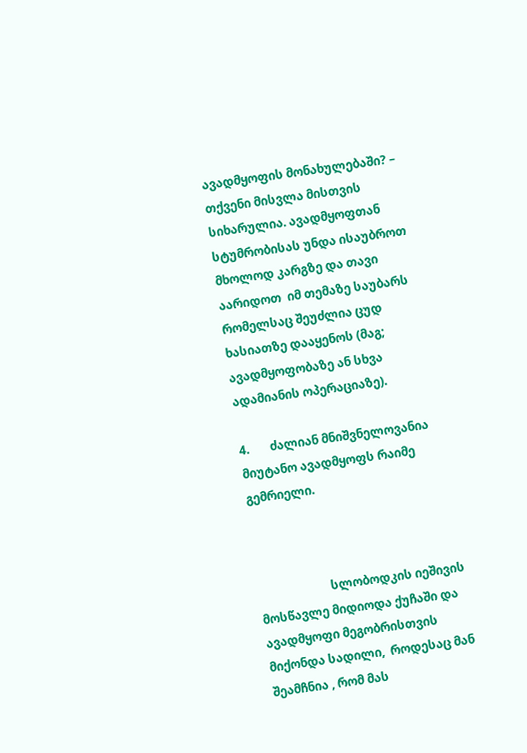ავადმყოფის მონახულებაში? – თქვენი მისვლა მისთვის სიხარულია. ავადმყოფთან სტუმრობისას უნდა ისაუბროთ მხოლოდ კარგზე და თავი აარიდოთ  იმ თემაზე საუბარს რომელსაც შეუძლია ცუდ ხასიათზე დააყენოს (მაგ; ავადმყოფობაზე ან სხვა ადამიანის ოპერაციაზე).

4.       ძალიან მნიშვნელოვანია მიუტანო ავადმყოფს რაიმე გემრიელი.



                        სლობოდკის იეშივის მოსწავლე მიდიოდა ქუჩაში და ავადმყოფი მეგობრისთვის მიქონდა სადილი,  როდესაც მან შეამჩნია , რომ მას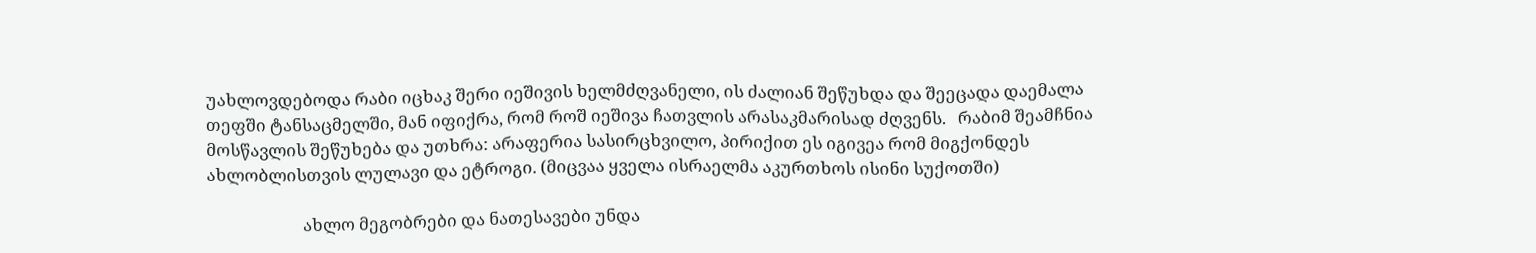უახლოვდებოდა რაბი იცხაკ შერი იეშივის ხელმძღვანელი, ის ძალიან შეწუხდა და შეეცადა დაემალა თეფში ტანსაცმელში, მან იფიქრა, რომ როშ იეშივა ჩათვლის არასაკმარისად ძღვენს.   რაბიმ შეამჩნია მოსწავლის შეწუხება და უთხრა: არაფერია სასირცხვილო, პირიქით ეს იგივეა რომ მიგქონდეს ახლობლისთვის ლულავი და ეტროგი. (მიცვაა ყველა ისრაელმა აკურთხოს ისინი სუქოთში)

                        ახლო მეგობრები და ნათესავები უნდა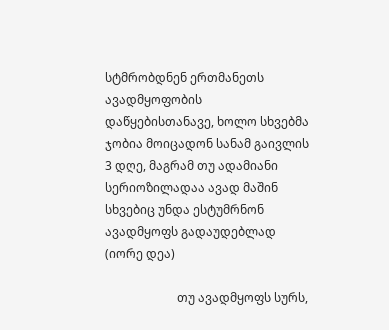სტმრობდნენ ერთმანეთს ავადმყოფობის დაწყებისთანავე, ხოლო სხვებმა ჯობია მოიცადონ სანამ გაივლის 3 დღე, მაგრამ თუ ადამიანი სერიოზილადაა ავად მაშინ სხვებიც უნდა ესტუმრნონ ავადმყოფს გადაუდებლად (იორე დეა)

                        თუ ავადმყოფს სურს,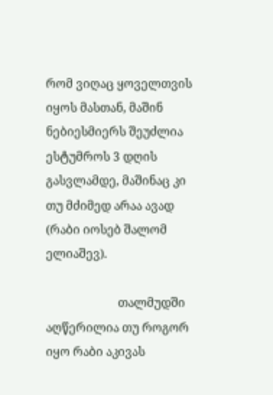რომ ვიღაც ყოველთვის იყოს მასთან, მაშინ ნებიესმიერს შეუძლია ესტუმროს 3 დღის გასვლამდე, მაშინაც კი თუ მძიმედ არაა ავად (რაბი იოსებ შალომ ელიაშევ).

                        თალმუდში აღწერილია თუ როგორ იყო რაბი აკივას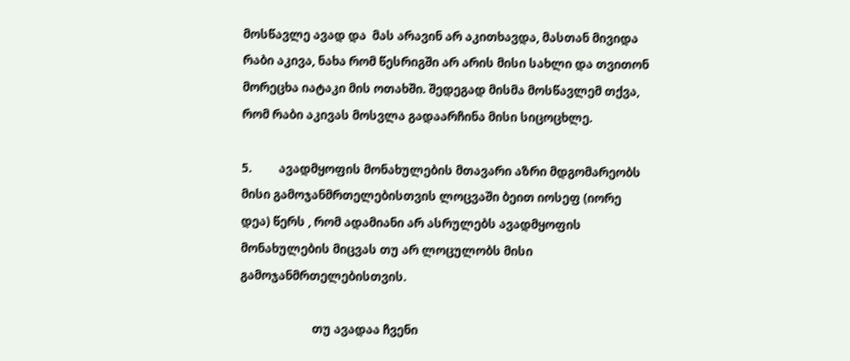მოსწავლე ავად და  მას არავინ არ აკითხავდა, მასთან მივიდა რაბი აკივა, ნახა რომ წესრიგში არ არის მისი სახლი და თვითონ მორეცხა იატაკი მის ოთახში. შედეგად მისმა მოსწავლემ თქვა, რომ რაბი აკივას მოსვლა გადაარჩინა მისი სიცოცხლე.

5.         ავადმყოფის მონახულების მთავარი აზრი მდგომარეობს მისი გამოჯანმრთელებისთვის ლოცვაში ბეით იოსეფ (იორე დეა) წერს , რომ ადამიანი არ ასრულებს ავადმყოფის მონახულების მიცვას თუ არ ლოცულობს მისი გამოჯანმრთელებისთვის.

                        თუ ავადაა ჩვენი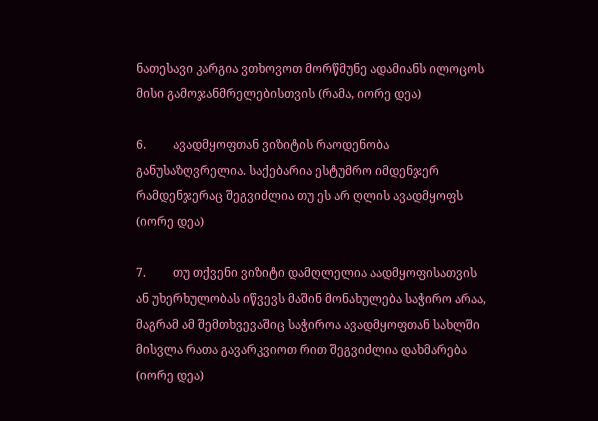ნათესავი კარგია ვთხოვოთ მორწმუნე ადამიანს ილოცოს მისი გამოჯანმრელებისთვის (რამა, იორე დეა)

6.         ავადმყოფთან ვიზიტის რაოდენობა განუსაზღვრელია. საქებარია ესტუმრო იმდენჯერ რამდენჯერაც შეგვიძლია თუ ეს არ ღლის ავადმყოფს (იორე დეა)

7.         თუ თქვენი ვიზიტი დამღლელია აადმყოფისათვის ან უხერხულობას იწვევს მაშინ მონახულება საჭირო არაა, მაგრამ ამ შემთხვევაშიც საჭიროა ავადმყოფთან სახლში მისვლა რათა გავარკვიოთ რით შეგვიძლია დახმარება (იორე დეა)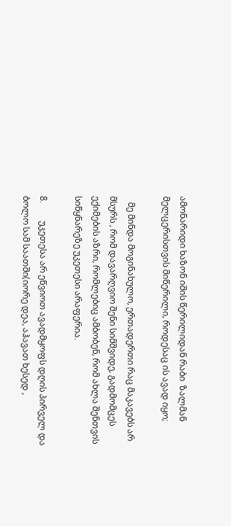ამონარიდი ხაზონ იშის წერილიდან რაბი  ზალმან  მელცერისთვის მიწერილი, როდესაც ის ავად იყო;

   მე მინდა მოგინახულო, ერთადერთი რაც მაკავებს არ მსურს , რომ დავარღვიო შენი სიმშვიდე, გადმომცეს ექიმების აზრი, რომლებიც ამბობენ, რომ ახლა შენთვის სიწყნარეზე უკეთესი არაფერია.

8.         უკეთესა არ ეწვიოთ ავადმყოფს დღის პირველ და ბოლო სამ საათში(იორე დეა, აჰავათ ხესედ ,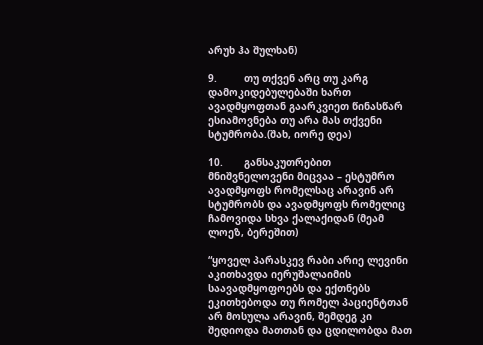არუხ ჰა შულხან)

9.         თუ თქვენ არც თუ კარგ დამოკიდებულებაში ხართ ავადმყოფთან გაარკვიეთ წინასწარ ესიამოვნება თუ არა მას თქვენი სტუმრობა.(შახ, იორე დეა)

10.       განსაკუთრებით მნიშვნელოვენი მიცვაა – ესტუმრო ავადმყოფს რომელსაც არავინ არ სტუმრობს და ავადმყოფს რომელიც ჩამოვიდა სხვა ქალაქიდან (მეამ ლოეზ, ბერეშით)

“ყოველ პარასკევ რაბი არიე ლევინი აკითხავდა იერუშალაიმის საავადმყოფოებს და ექთნებს ეკითხებოდა თუ რომელ პაციენტთან არ მოსულა არავინ, შემდეგ კი შედიოდა მათთან და ცდილობდა მათ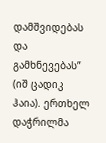დამშვიდებას და გამხნევებას” (იშ ცადიკ ჰაია). ერთხელ დაჭრილმა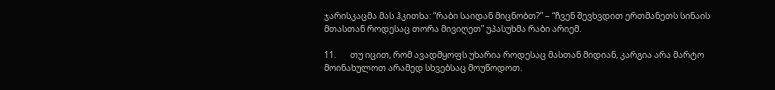ჯარისკაცმა მას ჰკითხა: “რაბი საიდან მიცნობთ?” – “ჩვენ შევხვდით ერთმანეთს სინაის მთასთან როდესაც თორა მივიღეთ” უპასუხმა რაბი არიემ.

11.       თუ იცით, რომ ავადმყოფს უხარია როდესაც მასთან მიდიან, კარგია არა მარტო მოინახულოთ არამედ სხვებსაც მოუწოდოთ.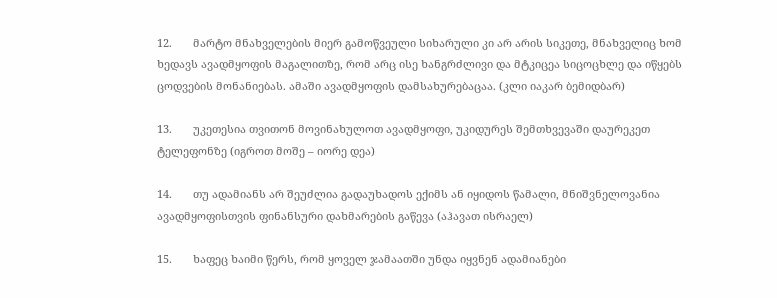12.       მარტო მნახველების მიერ გამოწვეული სიხარული კი არ არის სიკეთე, მნახველიც ხომ ხედავს ავადმყოფის მაგალითზე, რომ არც ისე ხანგრძლივი და მტკიცეა სიცოცხლე და იწყებს ცოდვების მონანიებას. ამაში ავადმყოფის დამსახურებაცაა. (კლი იაკარ ბემიდბარ)

13.       უკეთესია თვითონ მოვინახულოთ ავადმყოფი, უკიდურეს შემთხვევაში დაურეკეთ ტელეფონზე (იგროთ მოშე – იორე დეა)

14.       თუ ადამიანს არ შეუძლია გადაუხადოს ექიმს ან იყიდოს წამალი, მნიშვნელოვანია ავადმყოფისთვის ფინანსური დახმარების გაწევა (აჰავათ ისრაელ)

15.       ხაფეც ხაიმი წერს, რომ ყოველ ჯამაათში უნდა იყვნენ ადამიანები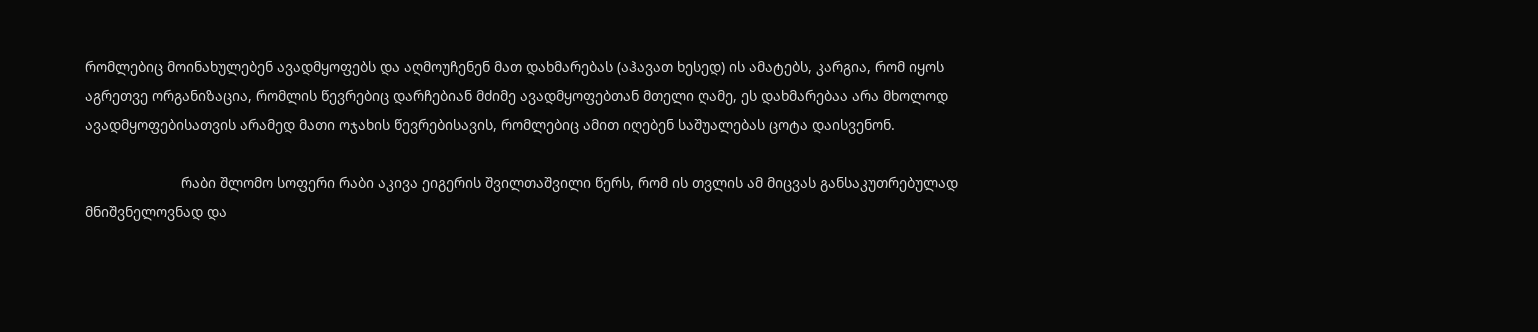რომლებიც მოინახულებენ ავადმყოფებს და აღმოუჩენენ მათ დახმარებას (აჰავათ ხესედ) ის ამატებს, კარგია, რომ იყოს აგრეთვე ორგანიზაცია, რომლის წევრებიც დარჩებიან მძიმე ავადმყოფებთან მთელი ღამე, ეს დახმარებაა არა მხოლოდ ავადმყოფებისათვის არამედ მათი ოჯახის წევრებისავის, რომლებიც ამით იღებენ საშუალებას ცოტა დაისვენონ.

                        რაბი შლომო სოფერი რაბი აკივა ეიგერის შვილთაშვილი წერს, რომ ის თვლის ამ მიცვას განსაკუთრებულად მნიშვნელოვნად და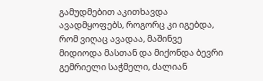გამუდმებით აკითხავდა ავადმყოფებს, როგორც კი იგებდა, რომ ვიღაც ავადაა, მაშინვე მიდიოდა მასთან და მიქონდა ბევრი გემრიელი საჭმელი, ძალიან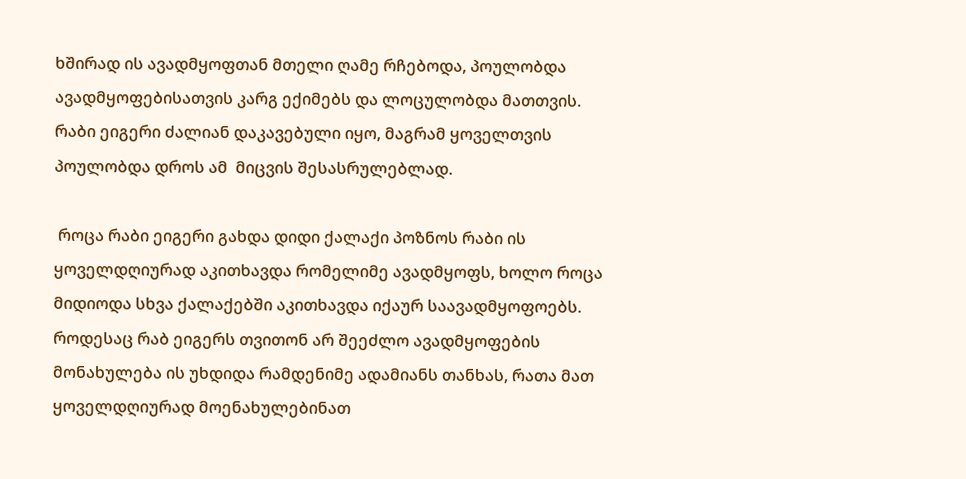ხშირად ის ავადმყოფთან მთელი ღამე რჩებოდა, პოულობდა ავადმყოფებისათვის კარგ ექიმებს და ლოცულობდა მათთვის. რაბი ეიგერი ძალიან დაკავებული იყო, მაგრამ ყოველთვის პოულობდა დროს ამ  მიცვის შესასრულებლად.

 როცა რაბი ეიგერი გახდა დიდი ქალაქი პოზნოს რაბი ის ყოველდღიურად აკითხავდა რომელიმე ავადმყოფს, ხოლო როცა მიდიოდა სხვა ქალაქებში აკითხავდა იქაურ საავადმყოფოებს. როდესაც რაბ ეიგერს თვითონ არ შეეძლო ავადმყოფების მონახულება ის უხდიდა რამდენიმე ადამიანს თანხას, რათა მათ ყოველდღიურად მოენახულებინათ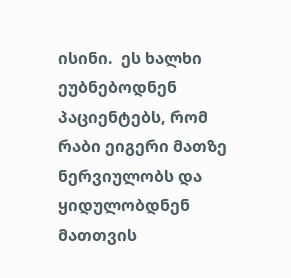ისინი.  ეს ხალხი ეუბნებოდნენ პაციენტებს, რომ რაბი ეიგერი მათზე ნერვიულობს და ყიდულობდნენ მათთვის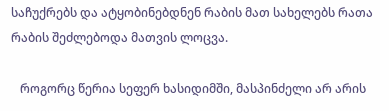საჩუქრებს და ატყობინებდნენ რაბის მათ სახელებს რათა რაბის შეძლებოდა მათვის ლოცვა.

   როგორც წერია სეფერ ხასიდიმში, მასპინძელი არ არის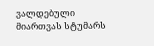ვალდებული მიართვას სტუმარს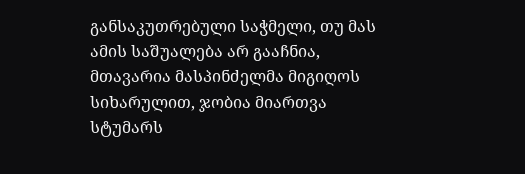განსაკუთრებული საჭმელი, თუ მას ამის საშუალება არ გააჩნია, მთავარია მასპინძელმა მიგიღოს სიხარულით, ჯობია მიართვა სტუმარს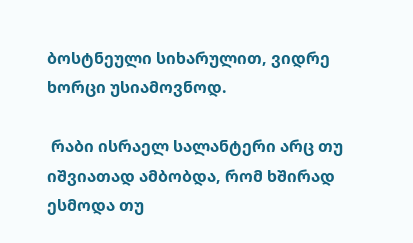ბოსტნეული სიხარულით, ვიდრე ხორცი უსიამოვნოდ.

 რაბი ისრაელ სალანტერი არც თუ იშვიათად ამბობდა, რომ ხშირად ესმოდა თუ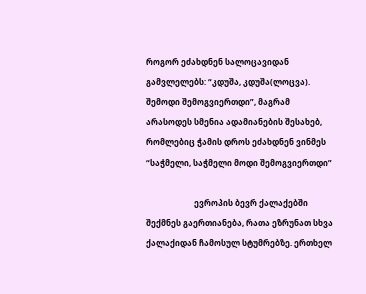როგორ ეძახდნენ სალოცავიდან გამვლელებს: “კდუშა, კდუშა(ლოცვა). შემოდი შემოგვიერთდი”, მაგრამ არასოდეს სმენია ადამიანების შესახებ, რომლებიც ჭამის დროს ეძახდნენ ვინმეს “საჭმელი, საჭმელი მოდი შემოგვიერთდი”

                        ევროპის ბევრ ქალაქებში შექმნეს გაერთიანება, რათა ეზრუნათ სხვა ქალაქიდან ჩამოსულ სტუმრებზე. ერთხელ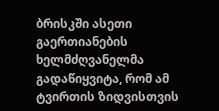ბრისკში ასეთი გაერთიანების ხელმძღვანელმა გადაწიყვიტა, რომ ამ ტვირთის ზიდვისთვის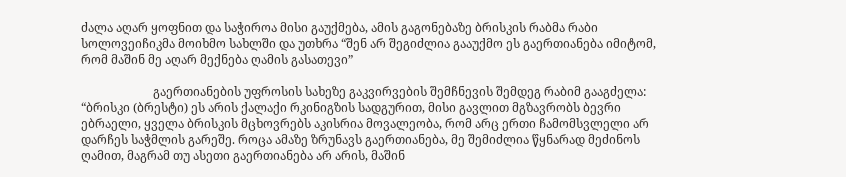ძალა აღარ ყოფნით და საჭიროა მისი გაუქმება, ამის გაგონებაზე ბრისკის რაბმა რაბი სოლოვეიჩიკმა მოიხმო სახლში და უთხრა “შენ არ შეგიძლია გააუქმო ეს გაერთიანება იმიტომ, რომ მაშინ მე აღარ მექნება ღამის გასათევი”

                        გაერთიანების უფროსის სახეზე გაკვირვების შემჩნევის შემდეგ რაბიმ გააგძელა: “ბრისკი (ბრესტი) ეს არის ქალაქი რკინიგზის სადგურით, მისი გავლით მგზავრობს ბევრი ებრაელი, ყველა ბრისკის მცხოვრებს აკისრია მოვალეობა, რომ არც ერთი ჩამომსვლელი არ დარჩეს საჭმლის გარეშე. როცა ამაზე ზრუნავს გაერთიანება, მე შემიძლია წყნარად მეძინოს ღამით, მაგრამ თუ ასეთი გაერთიანება არ არის, მაშინ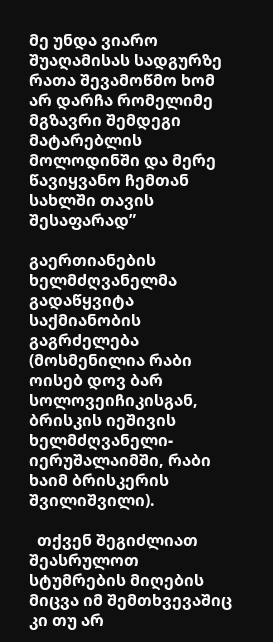მე უნდა ვიარო შუაღამისას სადგურზე რათა შევამოწმო ხომ არ დარჩა რომელიმე მგზავრი შემდეგი მატარებლის მოლოდინში და მერე წავიყვანო ჩემთან სახლში თავის შესაფარად”

გაერთიანების ხელმძღვანელმა გადაწყვიტა საქმიანობის გაგრძელება (მოსმენილია რაბი ოისებ დოვ ბარ სოლოვეიჩიკისგან, ბრისკის იეშივის ხელმძღვანელი- იერუშალაიმში, რაბი ხაიმ ბრისკერის შვილიშვილი).

  თქვენ შეგიძლიათ შეასრულოთ სტუმრების მიღების მიცვა იმ შემთხვევაშიც კი თუ არ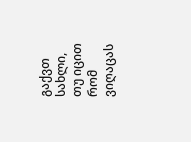გაქვთ სახლი, თუ იცით რომ ვიღაცას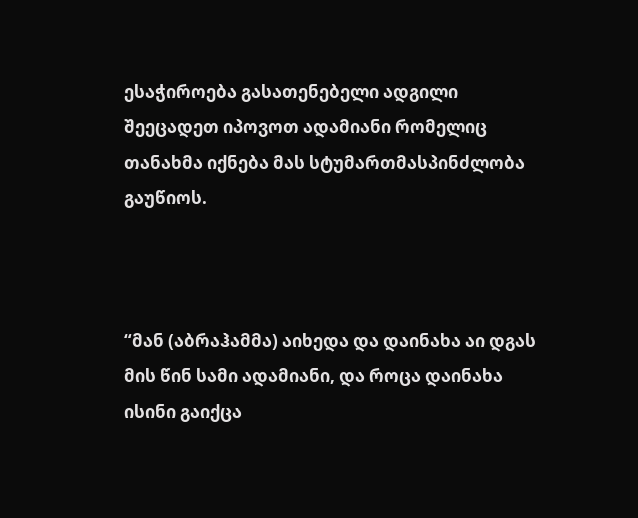ესაჭიროება გასათენებელი ადგილი შეეცადეთ იპოვოთ ადამიანი რომელიც თანახმა იქნება მას სტუმართმასპინძლობა გაუწიოს.



“მან (აბრაჰამმა) აიხედა და დაინახა აი დგას მის წინ სამი ადამიანი, და როცა დაინახა ისინი გაიქცა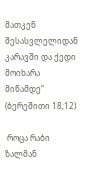მათკენ  შესასვლელიდან კარავში და ქედი მოიხარა მიწამდე” (ბერეშითი 18;12)

 როცა რაბი  ზალმან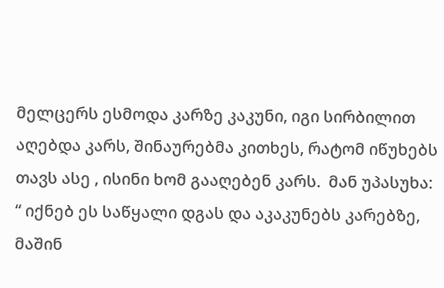მელცერს ესმოდა კარზე კაკუნი, იგი სირბილით აღებდა კარს, შინაურებმა კითხეს, რატომ იწუხებს თავს ასე , ისინი ხომ გააღებენ კარს.  მან უპასუხა: “ იქნებ ეს საწყალი დგას და აკაკუნებს კარებზე, მაშინ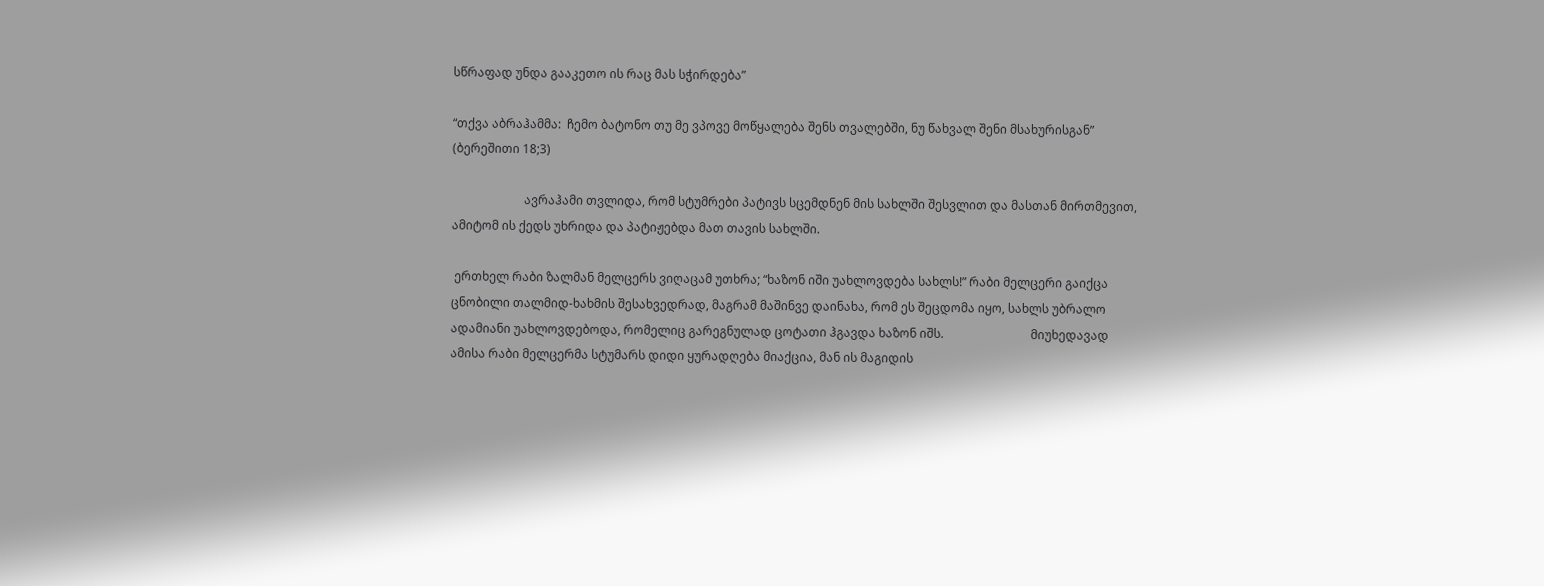სწრაფად უნდა გააკეთო ის რაც მას სჭირდება”

“თქვა აბრაჰამმა:  ჩემო ბატონო თუ მე ვპოვე მოწყალება შენს თვალებში, ნუ წახვალ შენი მსახურისგან” (ბერეშითი 18;3)

                        ავრაჰამი თვლიდა, რომ სტუმრები პატივს სცემდნენ მის სახლში შესვლით და მასთან მირთმევით, ამიტომ ის ქედს უხრიდა და პატიჟებდა მათ თავის სახლში.

 ერთხელ რაბი ზალმან მელცერს ვიღაცამ უთხრა; “ხაზონ იში უახლოვდება სახლს!” რაბი მელცერი გაიქცა ცნობილი თალმიდ-ხახმის შესახვედრად, მაგრამ მაშინვე დაინახა, რომ ეს შეცდომა იყო, სახლს უბრალო ადამიანი უახლოვდებოდა, რომელიც გარეგნულად ცოტათი ჰგავდა ხაზონ იშს.                             მიუხედავად ამისა რაბი მელცერმა სტუმარს დიდი ყურადღება მიაქცია, მან ის მაგიდის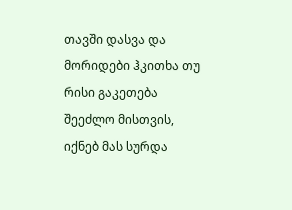თავში დასვა და მორიდები ჰკითხა თუ რისი გაკეთება შეეძლო მისთვის, იქნებ მას სურდა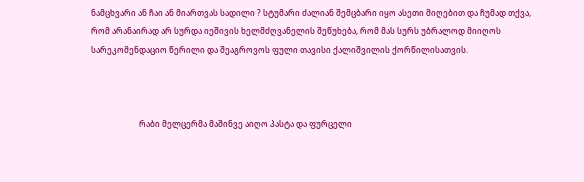ნამცხვარი ან ჩაი ან მიართვას სადილი ? სტუმარი ძალიან შემცბარი იყო ასეთი მიღებით და ჩუმად თქვა, რომ არანაირად არ სურდა იეშივის ხელმძღვანელის შეწუხება, რომ მას სურს უბრალოდ მიიღოს სარეკომენდაციო წერილი და შეაგროვოს ფული თავისი ქალიშვილის ქორწილისათვის.



                        რაბი მელცერმა მაშინვე აიღო პასტა და ფურცელი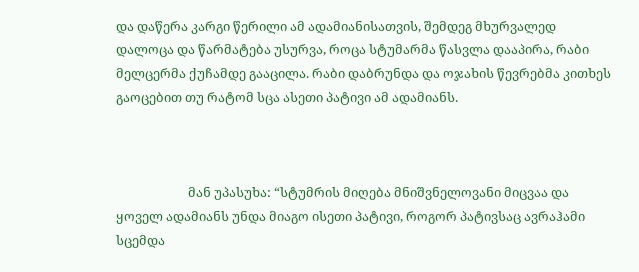და დაწერა კარგი წერილი ამ ადამიანისათვის, შემდეგ მხურვალედ დალოცა და წარმატება უსურვა, როცა სტუმარმა წასვლა დააპირა, რაბი მელცერმა ქუჩამდე გააცილა. რაბი დაბრუნდა და ოჯახის წევრებმა კითხეს გაოცებით თუ რატომ სცა ასეთი პატივი ამ ადამიანს.



                        მან უპასუხა: “სტუმრის მიღება მნიშვნელოვანი მიცვაა და ყოველ ადამიანს უნდა მიაგო ისეთი პატივი, როგორ პატივსაც ავრაჰამი სცემდა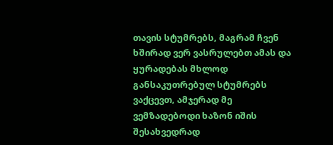თავის სტუმრებს, მაგრამ ჩვენ ხშირად ვერ ვასრულებთ ამას და ყურადებას მხლოდ განსაკუთრებულ სტუმრებს ვაქცევთ, ამჯერად მე ვემზადებოდი ხაზონ იშის შესახვედრად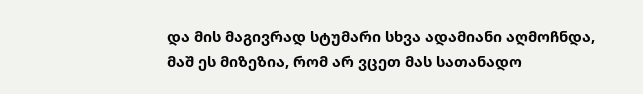და მის მაგივრად სტუმარი სხვა ადამიანი აღმოჩნდა, მაშ ეს მიზეზია, რომ არ ვცეთ მას სათანადო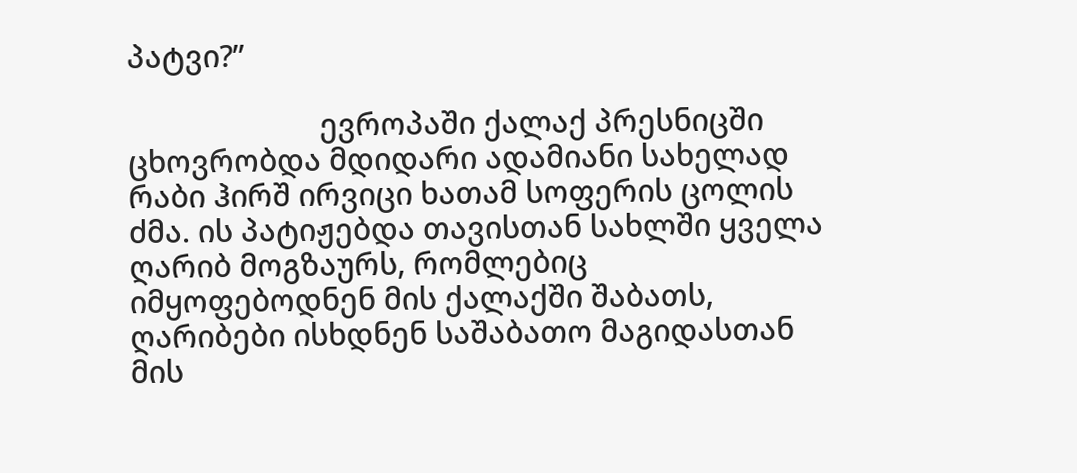პატვი?”

                        ევროპაში ქალაქ პრესნიცში ცხოვრობდა მდიდარი ადამიანი სახელად რაბი ჰირშ ირვიცი ხათამ სოფერის ცოლის ძმა. ის პატიჟებდა თავისთან სახლში ყველა ღარიბ მოგზაურს, რომლებიც იმყოფებოდნენ მის ქალაქში შაბათს, ღარიბები ისხდნენ საშაბათო მაგიდასთან მის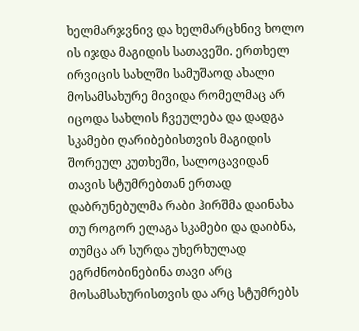ხელმარჯვნივ და ხელმარცხნივ ხოლო ის იჯდა მაგიდის სათავეში. ერთხელ ირვიცის სახლში სამუშაოდ ახალი მოსამსახურე მივიდა რომელმაც არ იცოდა სახლის ჩვეულება და დადგა სკამები ღარიბებისთვის მაგიდის შორეულ კუთხეში, სალოცავიდან თავის სტუმრებთან ერთად დაბრუნებულმა რაბი ჰირშმა დაინახა თუ როგორ ელაგა სკამები და დაიბნა, თუმცა არ სურდა უხერხულად ეგრძნობინებინა თავი არც მოსამსახურისთვის და არც სტუმრებს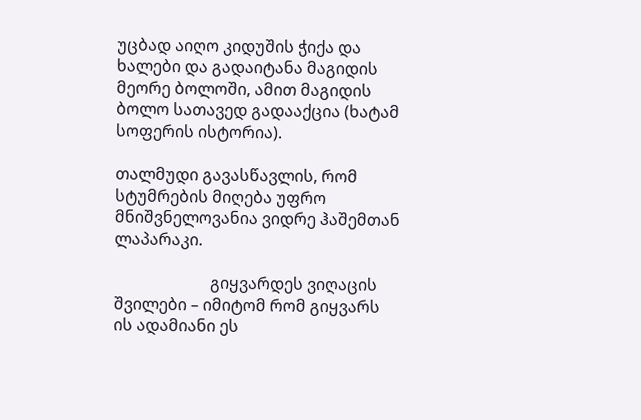უცბად აიღო კიდუშის ჭიქა და ხალები და გადაიტანა მაგიდის მეორე ბოლოში, ამით მაგიდის ბოლო სათავედ გადააქცია (ხატამ სოფერის ისტორია).

თალმუდი გავასწავლის, რომ სტუმრების მიღება უფრო მნიშვნელოვანია ვიდრე ჰაშემთან ლაპარაკი.

                        გიყვარდეს ვიღაცის შვილები – იმიტომ რომ გიყვარს ის ადამიანი ეს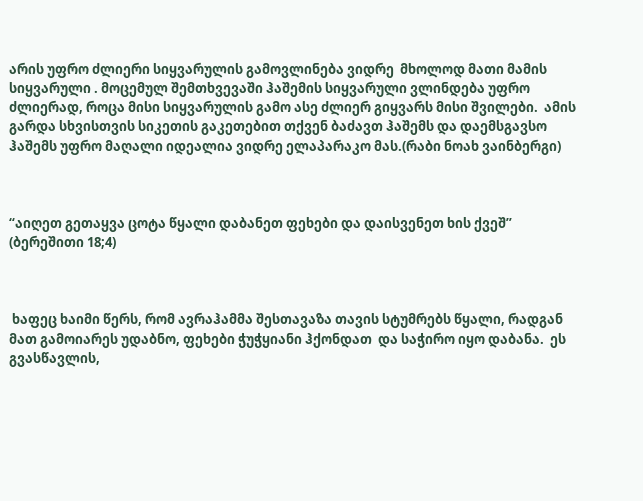არის უფრო ძლიერი სიყვარულის გამოვლინება ვიდრე  მხოლოდ მათი მამის სიყვარული . მოცემულ შემთხვევაში ჰაშემის სიყვარული ვლინდება უფრო ძლიერად, როცა მისი სიყვარულის გამო ასე ძლიერ გიყვარს მისი შვილები.  ამის გარდა სხვისთვის სიკეთის გაკეთებით თქვენ ბაძავთ ჰაშემს და დაემსგავსო ჰაშემს უფრო მაღალი იდეალია ვიდრე ელაპარაკო მას.(რაბი ნოახ ვაინბერგი)



“აიღეთ გეთაყვა ცოტა წყალი დაბანეთ ფეხები და დაისვენეთ ხის ქვეშ” (ბერეშითი 18;4)



 ხაფეც ხაიმი წერს, რომ ავრაჰამმა შესთავაზა თავის სტუმრებს წყალი, რადგან მათ გამოიარეს უდაბნო, ფეხები ჭუჭყიანი ჰქონდათ  და საჭირო იყო დაბანა.  ეს გვასწავლის,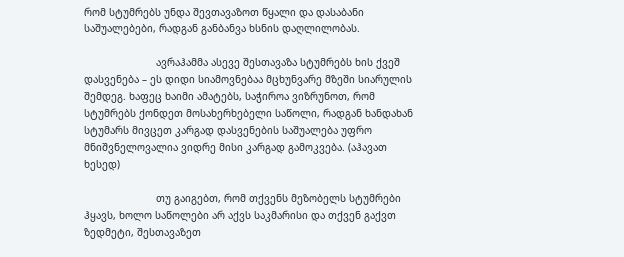რომ სტუმრებს უნდა შევთავაზოთ წყალი და დასაბანი საშუალებები, რადგან განბანვა ხსნის დაღლილობას.

                        ავრაჰამმა ასევე შესთავაზა სტუმრებს ხის ქვეშ დასვენება – ეს დიდი სიამოვნებაა მცხუნვარე მზეში სიარულის შემდეგ. ხაფეც ხაიმი ამატებს, საჭიროა ვიზრუნოთ, რომ სტუმრებს ქონდეთ მოსახერხებელი საწოლი, რადგან ხანდახან სტუმარს მივცეთ კარგად დასვენების საშუალება უფრო მნიშვნელოვალია ვიდრე მისი კარგად გამოკვება. (აჰავათ ხესედ)

                        თუ გაიგებთ, რომ თქვენს მეზობელს სტუმრები ჰყავს, ხოლო საწოლები არ აქვს საკმარისი და თქვენ გაქვთ ზედმეტი, შესთავაზეთ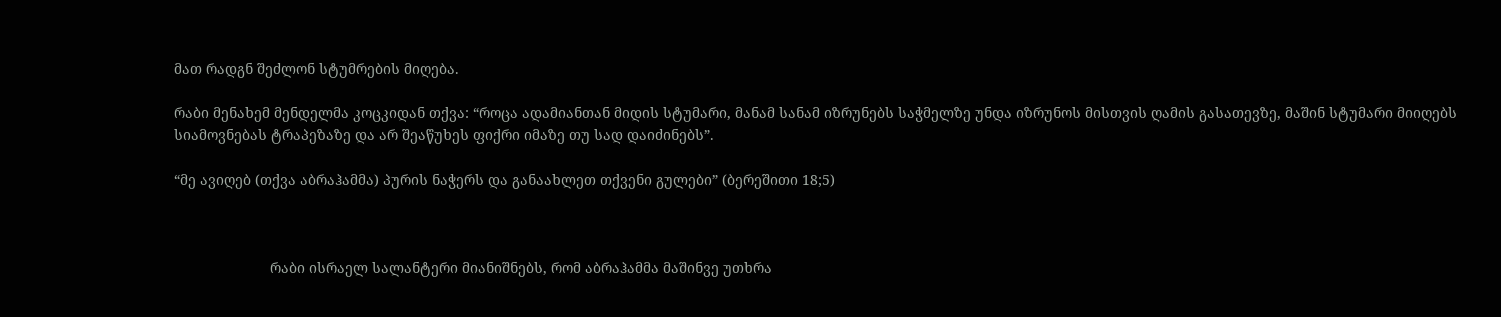მათ რადგნ შეძლონ სტუმრების მიღება.

რაბი მენახემ მენდელმა კოცკიდან თქვა: “როცა ადამიანთან მიდის სტუმარი, მანამ სანამ იზრუნებს საჭმელზე უნდა იზრუნოს მისთვის ღამის გასათევზე, მაშინ სტუმარი მიიღებს სიამოვნებას ტრაპეზაზე და არ შეაწუხეს ფიქრი იმაზე თუ სად დაიძინებს”.

“მე ავიღებ (თქვა აბრაჰამმა) პურის ნაჭერს და განაახლეთ თქვენი გულები” (ბერეშითი 18;5)



                        რაბი ისრაელ სალანტერი მიანიშნებს, რომ აბრაჰამმა მაშინვე უთხრა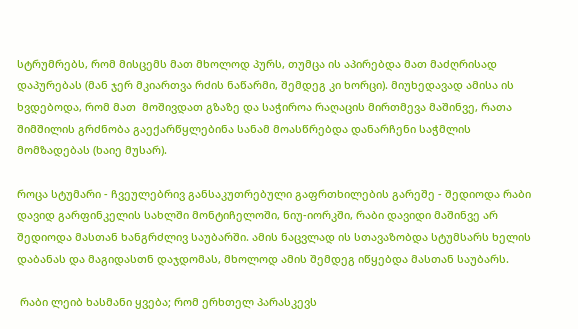სტრუმრებს, რომ მისცემს მათ მხოლოდ პურს, თუმცა ის აპირებდა მათ მაძღრისად დაპურებას (მან ჯერ მკიართვა რძის ნაწარმი, შემდეგ კი ხორცი). მიუხედავად ამისა ის ხვდებოდა, რომ მათ  მოშივდათ გზაზე და საჭიროა რაღაცის მირთმევა მაშინვე, რათა შიმშილის გრძნობა გაექარწყლებინა სანამ მოასწრებდა დანარჩენი საჭმლის მომზადებას (ხაიე მუსარ).

როცა სტუმარი - ჩვეულებრივ განსაკუთრებული გაფრთხილების გარეშე - შედიოდა რაბი დავიდ გარფინკელის სახლში მონტიჩელოში, ნიუ-იორკში, რაბი დავიდი მაშინვე არ შედიოდა მასთან ხანგრძლივ საუბარში. ამის ნაცვლად ის სთავაზობდა სტუმსარს ხელის დაბანას და მაგიდასთნ დაჯდომას, მხოლოდ ამის შემდეგ იწყებდა მასთან საუბარს.

 რაბი ლეიბ ხასმანი ყვება; რომ ერხთელ პარასკევს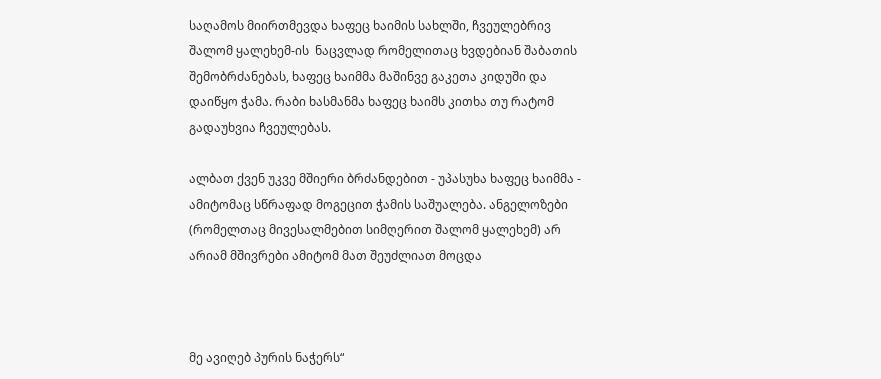საღამოს მიირთმევდა ხაფეც ხაიმის სახლში, ჩვეულებრივ შალომ ყალეხემ-ის  ნაცვლად რომელითაც ხვდებიან შაბათის შემობრძანებას, ხაფეც ხაიმმა მაშინვე გაკეთა კიდუში და დაიწყო ჭამა. რაბი ხასმანმა ხაფეც ხაიმს კითხა თუ რატომ გადაუხვია ჩვეულებას.

ალბათ ქვენ უკვე მშიერი ბრძანდებით - უპასუხა ხაფეც ხაიმმა - ამიტომაც სწრაფად მოგეცით ჭამის საშუალება. ანგელოზები (რომელთაც მივესალმებით სიმღერით შალომ ყალეხემ) არ არიამ მშივრები ამიტომ მათ შეუძლიათ მოცდა



მე ავიღებ პურის ნაჭერს“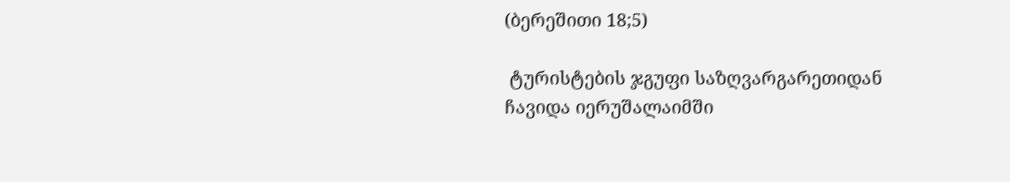(ბერეშითი 18;5)

 ტურისტების ჯგუფი საზღვარგარეთიდან ჩავიდა იერუშალაიმში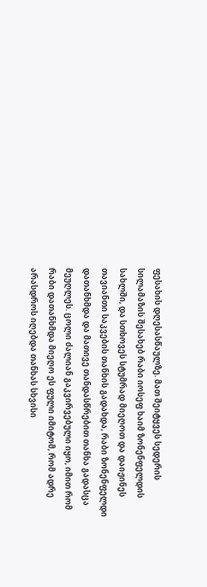ფესახის დღესასწაულზე. მათ შეიტყვეს სედერის სილამაზის შესახებ რაბი იოსეფ ხაიმ ზონენფელდის სახლში, და სთხოვეს სტუმრად მიეღოთ და დაიჟინეს თავიანთი საკვების თანხის გადახდა, რაბი ზონენფელდი დათანხმდა და მათივე თანდასწრებით თანხა გადასცა მეუღლეს. ცოლი ძალიან გაკვირვებული იყო, იმით რომ რაბი დათანხმდა მიეღო ეს ფული იმიტომ, რომ ადრე არასდროს იღებდა თანხას სხვისი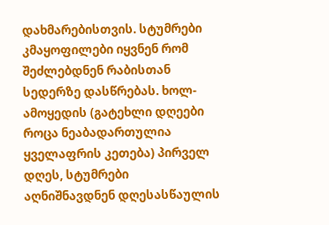დახმარებისთვის. სტუმრები კმაყოფილები იყვნენ რომ შეძლებდნენ რაბისთან სედერზე დასწრებას. ხოლ-ამოყედის (გატეხლი დღეები როცა ნეაბადართულია ყველაფრის კეთება) პირველ დღეს, სტუმრები აღნიშნავდნენ დღესასწაულის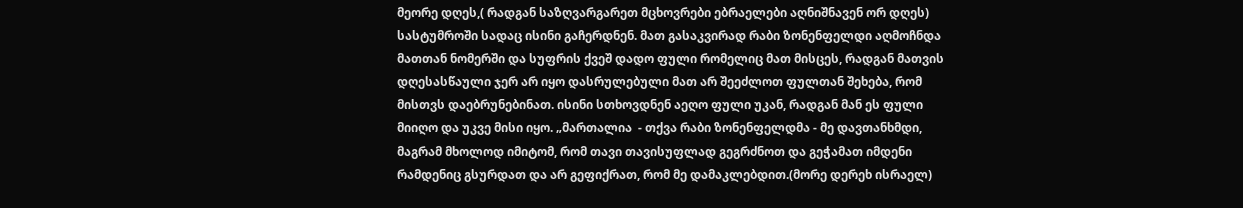მეორე დღეს,( რადგან საზღვარგარეთ მცხოვრები ებრაელები აღნიშნავენ ორ დღეს) სასტუმროში სადაც ისინი გაჩერდნენ. მათ გასაკვირად რაბი ზონენფელდი აღმოჩნდა მათთან ნომერში და სუფრის ქვეშ დადო ფული რომელიც მათ მისცეს, რადგან მათვის დღესასწაული ჯერ არ იყო დასრულებული მათ არ შეეძლოთ ფულთან შეხება, რომ მისთვს დაებრუნებინათ. ისინი სთხოვდნენ აეღო ფული უკან, რადგან მან ეს ფული მიიღო და უკვე მისი იყო. „მართალია  - თქვა რაბი ზონენფელდმა - მე დავთანხმდი, მაგრამ მხოლოდ იმიტომ, რომ თავი თავისუფლად გეგრძნოთ და გეჭამათ იმდენი რამდენიც გსურდათ და არ გეფიქრათ, რომ მე დამაკლებდით.(მორე დერეხ ისრაელ)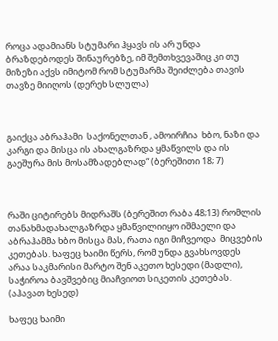როცა ადამიანს სტუმარი ჰყავს ის არ უნდა ბრაზდებოდეს შინაურებზე, იმ შემთხვევაშიც კი თუ მიზეზი აქვს იმიტომ რომ სტუმარმა შეიძლება თავის თავზე მიიღოს (დერეხ სლულა)



გაიქცა აბრაჰამი  საქონელთან , ამოირჩია  ხბო, ნაზი და კარგი და მისცა ის ახალგაზრდა ყმაწვილს და ის გაეშურა მის მოსამზადებლად“ (ბერეშითი 18; 7)



რაში ციტირებს მიდრაშს (ბერეშით რაბა 48;13) რომლის თანახმადახალგაზრდა ყმაწვილიიყო იშმაელი და აბრაჰამმა ხბო მისცა მას, რათა იგი მიჩვეოდა  მიცვების კეთებას. ხაფეც ხაიმი წერს, რომ უნდა გვახსოვდეს არაა საკმარისი მარტო შენ აკეთო ხესედი (მადლი), საჭიროა ბავშვებიც მიაჩვიოთ სიკეთის კეთებას. (აჰავათ ხესედ)

ხაფეც ხაიმი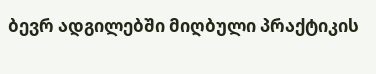ბევრ ადგილებში მიღბული პრაქტიკის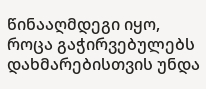წინააღმდეგი იყო, როცა გაჭირვებულებს დახმარებისთვის უნდა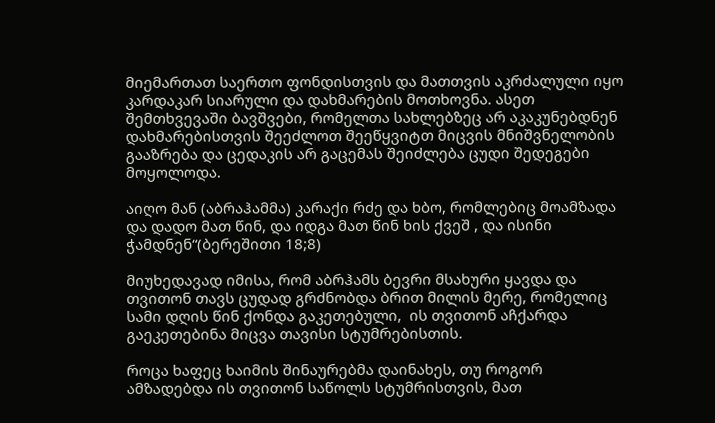მიემართათ საერთო ფონდისთვის და მათთვის აკრძალული იყო კარდაკარ სიარული და დახმარების მოთხოვნა. ასეთ შემთხვევაში ბავშვები, რომელთა სახლებზეც არ აკაკუნებდნენ დახმარებისთვის შეეძლოთ შეეწყვიტთ მიცვის მნიშვნელობის გააზრება და ცედაკის არ გაცემას შეიძლება ცუდი შედეგები მოყოლოდა.

აიღო მან (აბრაჰამმა) კარაქი რძე და ხბო, რომლებიც მოამზადა და დადო მათ წინ, და იდგა მათ წინ ხის ქვეშ , და ისინი ჭამდნენ“(ბერეშითი 18;8)

მიუხედავად იმისა, რომ აბრჰამს ბევრი მსახური ყავდა და თვითონ თავს ცუდად გრძნობდა ბრით მილის მერე, რომელიც სამი დღის წინ ქონდა გაკეთებული,  ის თვითონ აჩქარდა გაეკეთებინა მიცვა თავისი სტუმრებისთის.

როცა ხაფეც ხაიმის შინაურებმა დაინახეს, თუ როგორ ამზადებდა ის თვითონ საწოლს სტუმრისთვის, მათ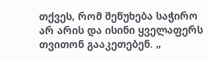თქვეს, რომ შეწუხება საჭირო არ არის და ისინი ყველაფერს თვითონ გააკეთებენ. „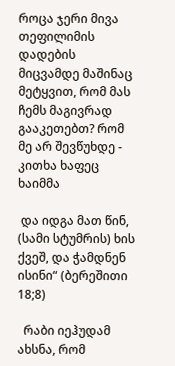როცა ჯერი მივა თეფილიმის დადების მიცვამდე მაშინაც მეტყვით, რომ მას ჩემს მაგივრად გააკეთებთ? რომ მე არ შევწუხდე - კითხა ხაფეც ხაიმმა

 და იდგა მათ წინ, (სამი სტუმრის) ხის ქვეშ, და ჭამდნენ ისინი“ (ბერეშითი 18;8)

  რაბი იეჰუდამ ახსნა, რომ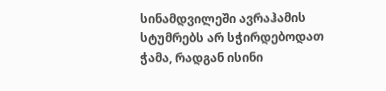სინამდვილეში ავრაჰამის სტუმრებს არ სჭირდებოდათ ჭამა, რადგან ისინი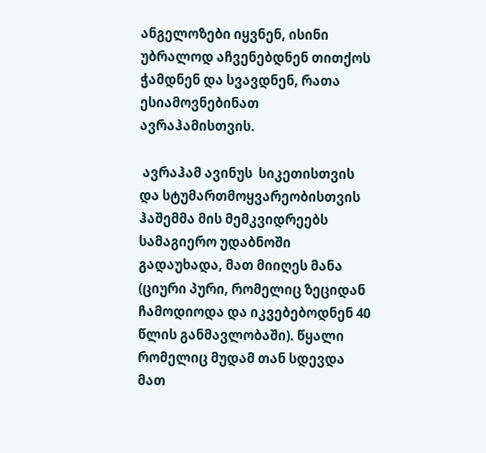ანგელოზები იყვნენ, ისინი უბრალოდ აჩვენებდნენ თითქოს ჭამდნენ და სვავდნენ, რათა ესიამოვნებინათ ავრაჰამისთვის.

 ავრაჰამ ავინუს  სიკეთისთვის და სტუმართმოყვარეობისთვის ჰაშემმა მის მემკვიდრეებს სამაგიერო უდაბნოში გადაუხადა, მათ მიიღეს მანა (ციური პური, რომელიც ზეციდან ჩამოდიოდა და იკვებებოდნენ 40 წლის განმავლობაში). წყალი რომელიც მუდამ თან სდევდა მათ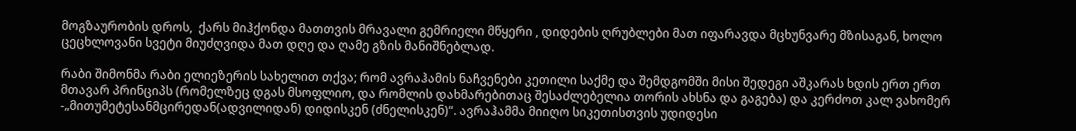მოგზაურობის დროს,  ქარს მიჰქონდა მათთვის მრავალი გემრიელი მწყერი , დიდების ღრუბლები მათ იფარავდა მცხუნვარე მზისაგან, ხოლო ცეცხლოვანი სვეტი მიუძღვიდა მათ დღე და ღამე გზის მანიშნებლად.

რაბი შიმონმა რაბი ელიეზერის სახელით თქვა; რომ ავრაჰამის ნაჩვენები კეთილი საქმე და შემდგომში მისი შედეგი აშკარას ხდის ერთ ერთ მთავარ პრინციპს (რომელზეც დგას მსოფლიო, და რომლის დახმარებითაც შესაძლებელია თორის ახსნა და გაგება) და კერძოთ კალ ვახომერ -„მითუმეტესანმცირედან(ადვილიდან) დიდისკენ (ძნელისკენ)“. ავრაჰამმა მიიღო სიკეთისთვის უდიდესი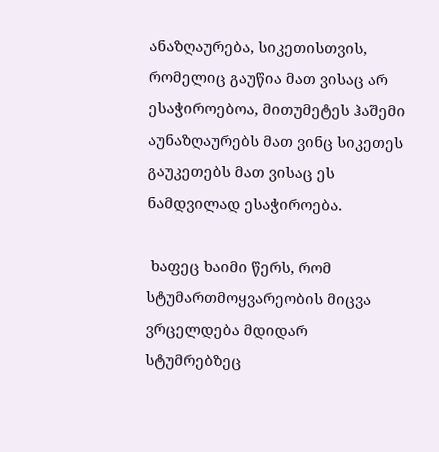ანაზღაურება, სიკეთისთვის, რომელიც გაუწია მათ ვისაც არ ესაჭიროებოა, მითუმეტეს ჰაშემი აუნაზღაურებს მათ ვინც სიკეთეს გაუკეთებს მათ ვისაც ეს ნამდვილად ესაჭიროება.

 ხაფეც ხაიმი წერს, რომ სტუმართმოყვარეობის მიცვა ვრცელდება მდიდარ სტუმრებზეც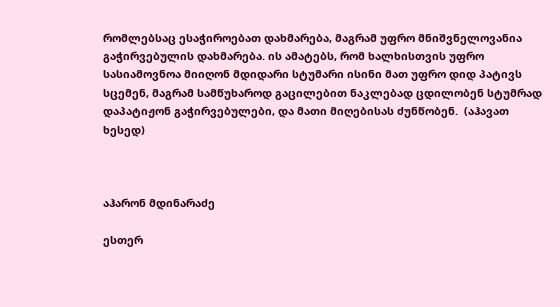რომლებსაც ესაჭიროებათ დახმარება, მაგრამ უფრო მნიშვნელოვანია გაჭირვებულის დახმარება. ის ამატებს, რომ ხალხისთვის უფრო სასიამოვნოა მიიღონ მდიდარი სტუმარი ისინი მათ უფრო დიდ პატივს სცემენ, მაგრამ სამწუხაროდ გაცილებით ნაკლებად ცდილობენ სტუმრად დაპატიჟონ გაჭირვებულები, და მათი მიღებისას ძუნწობენ.  (აჰავათ ხესედ)



აჰარონ მდინარაძე

ესთერ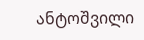ანტოშვილი